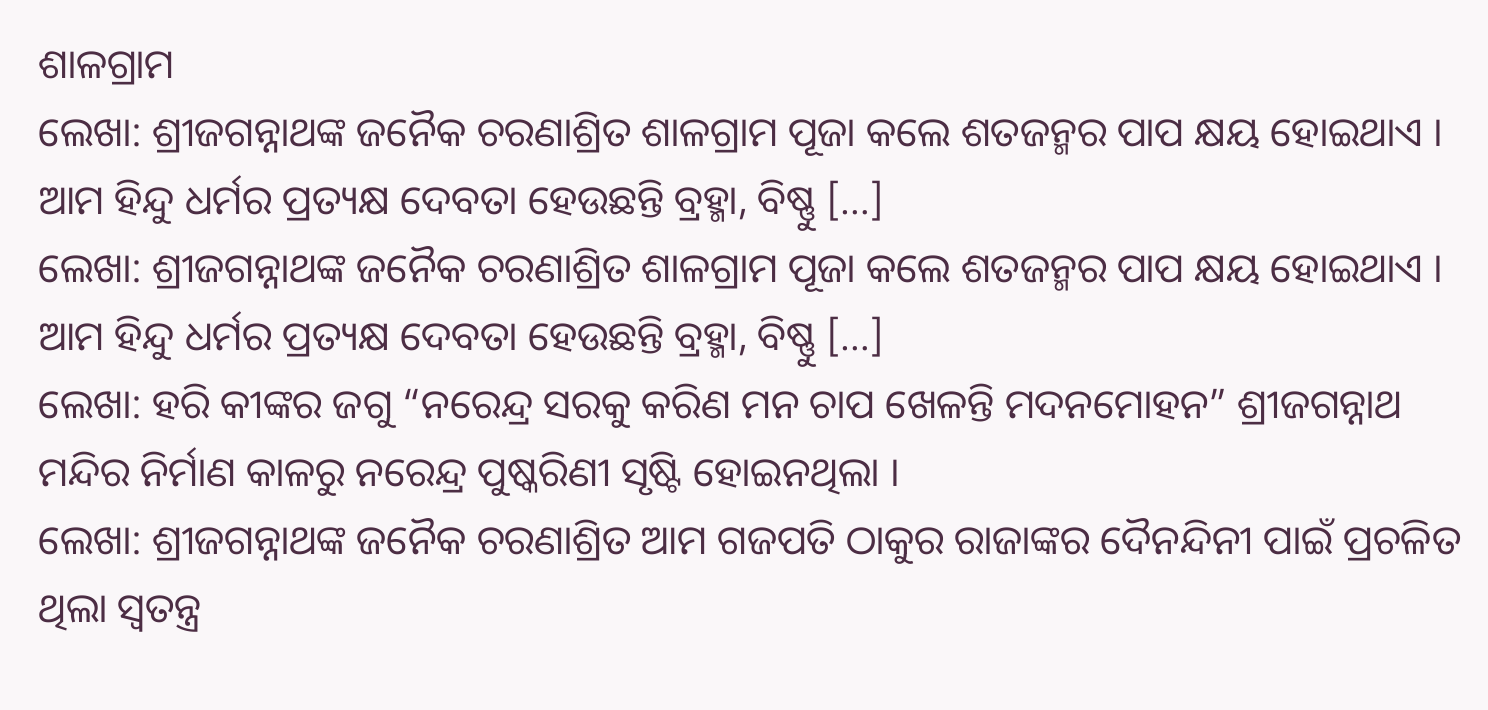ଶାଳଗ୍ରାମ
ଲେଖା: ଶ୍ରୀଜଗନ୍ନାଥଙ୍କ ଜନୈକ ଚରଣାଶ୍ରିତ ଶାଳଗ୍ରାମ ପୂଜା କଲେ ଶତଜନ୍ମର ପାପ କ୍ଷୟ ହୋଇଥାଏ । ଆମ ହିନ୍ଦୁ ଧର୍ମର ପ୍ରତ୍ୟକ୍ଷ ଦେବତା ହେଉଛନ୍ତି ବ୍ରହ୍ମା, ବିଷ୍ଣୁ […]
ଲେଖା: ଶ୍ରୀଜଗନ୍ନାଥଙ୍କ ଜନୈକ ଚରଣାଶ୍ରିତ ଶାଳଗ୍ରାମ ପୂଜା କଲେ ଶତଜନ୍ମର ପାପ କ୍ଷୟ ହୋଇଥାଏ । ଆମ ହିନ୍ଦୁ ଧର୍ମର ପ୍ରତ୍ୟକ୍ଷ ଦେବତା ହେଉଛନ୍ତି ବ୍ରହ୍ମା, ବିଷ୍ଣୁ […]
ଲେଖା: ହରି କୀଙ୍କର ଜଗୁ “ନରେନ୍ଦ୍ର ସରକୁ କରିଣ ମନ ଚାପ ଖେଳନ୍ତି ମଦନମୋହନ” ଶ୍ରୀଜଗନ୍ନାଥ ମନ୍ଦିର ନିର୍ମାଣ କାଳରୁ ନରେନ୍ଦ୍ର ପୁଷ୍କରିଣୀ ସୃଷ୍ଟି ହୋଇନଥିଲା ।
ଲେଖା: ଶ୍ରୀଜଗନ୍ନାଥଙ୍କ ଜନୈକ ଚରଣାଶ୍ରିତ ଆମ ଗଜପତି ଠାକୁର ରାଜାଙ୍କର ଦୈନନ୍ଦିନୀ ପାଇଁ ପ୍ରଚଳିତ ଥିଲା ସ୍ଵତନ୍ତ୍ର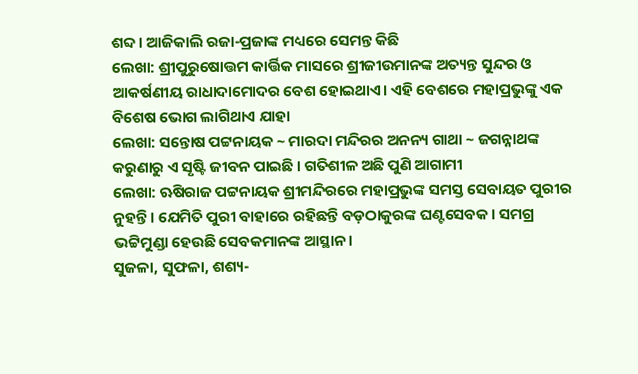ଶବ୍ଦ । ଆଜିକାଲି ରଜା-ପ୍ରଜାଙ୍କ ମଧ୍ୟରେ ସେମନ୍ତ କିଛି
ଲେଖା: ଶ୍ରୀପୁରୁଷୋତ୍ତମ କାର୍ତ୍ତିକ ମାସରେ ଶ୍ରୀଜୀଉମାନଙ୍କ ଅତ୍ୟନ୍ତ ସୁନ୍ଦର ଓ ଆକର୍ଷଣୀୟ ରାଧାଦାମୋଦର ବେଶ ହୋଇଥାଏ। ଏହି ବେଶରେ ମହାପ୍ରଭୁଙ୍କୁ ଏକ ବିଶେଷ ଭୋଗ ଲାଗିଥାଏ ଯାହା
ଲେଖା: ସନ୍ତୋଷ ପଟ୍ଟନାୟକ ~ ମାରଦା ମନ୍ଦିରର ଅନନ୍ୟ ଗାଥା ~ ଜଗନ୍ନାଥଙ୍କ କରୁଣାରୁ ଏ ସୃଷ୍ଟି ଜୀବନ ପାଇଛି । ଗତିଶୀଳ ଅଛି ପୁଣି ଆଗାମୀ
ଲେଖା: ଋଷିରାଜ ପଟ୍ଟନାୟକ ଶ୍ରୀମନ୍ଦିରରେ ମହାପ୍ରଭୁଙ୍କ ସମସ୍ତ ସେବାୟତ ପୁରୀର ନୁହନ୍ତି। ଯେମିତି ପୁରୀ ବାହାରେ ରହିଛନ୍ତି ବଡ଼ଠାକୁରଙ୍କ ଘଣ୍ଟସେବକ । ସମଗ୍ର ଭଟ୍ଟିମୁଣ୍ଡା ହେଉଛି ସେବକମାନଙ୍କ ଆସ୍ଥାନ।
ସୁଜଳା, ସୁଫଳା, ଶଶ୍ୟ-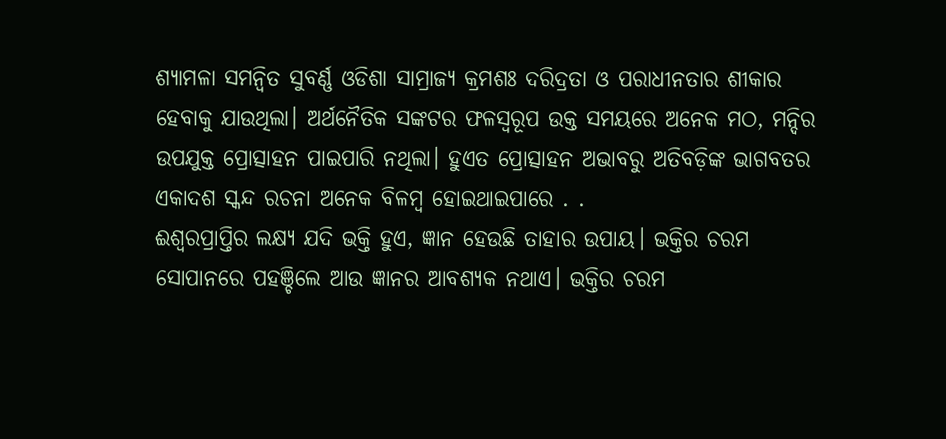ଶ୍ୟାମଳା ସମନ୍ବିତ ସୁବର୍ଣ୍ଣ ଓଡିଶା ସାମ୍ରାଜ୍ୟ କ୍ରମଶଃ ଦରିଦ୍ରତା ଓ ପରାଧୀନତାର ଶୀକାର ହେବାକୁ ଯାଉଥିଲା। ଅର୍ଥନୈତିକ ସଙ୍କଟର ଫଳସ୍ୱରୂପ ଉକ୍ତ ସମୟରେ ଅନେକ ମଠ, ମନ୍ଦିର ଉପଯୁକ୍ତ ପ୍ରୋତ୍ସାହନ ପାଇପାରି ନଥିଲା। ହୁଏତ ପ୍ରୋତ୍ସାହନ ଅଭାବରୁ ଅତିବଡ଼ିଙ୍କ ଭାଗବତର ଏକାଦଶ ସ୍କନ୍ଦ ରଚନା ଅନେକ ବିଳମ୍ବ ହୋଇଥାଇପାରେ . .
ଈଶ୍ୱରପ୍ରାପ୍ତିର ଲକ୍ଷ୍ୟ ଯଦି ଭକ୍ତି ହୁଏ, ଜ୍ଞାନ ହେଉଛି ତାହାର ଉପାୟ। ଭକ୍ତିର ଚରମ ସୋପାନରେ ପହଞ୍ଚିଲେ ଆଉ ଜ୍ଞାନର ଆବଶ୍ୟକ ନଥାଏ। ଭକ୍ତିର ଚରମ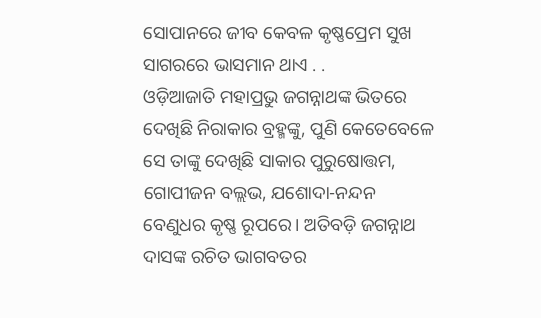ସୋପାନରେ ଜୀବ କେବଳ କୃଷ୍ଣପ୍ରେମ ସୁଖ ସାଗରରେ ଭାସମାନ ଥାଏ . .
ଓଡ଼ିଆଜାତି ମହାପ୍ରଭୁ ଜଗନ୍ନାଥଙ୍କ ଭିତରେ ଦେଖିଛି ନିରାକାର ବ୍ରହ୍ମଙ୍କୁ, ପୁଣି କେତେବେଳେ ସେ ତାଙ୍କୁ ଦେଖିଛି ସାକାର ପୁରୁଷୋତ୍ତମ, ଗୋପୀଜନ ବଲ୍ଲଭ, ଯଶୋଦା-ନନ୍ଦନ ବେଣୁଧର କୃଷ୍ଣ ରୂପରେ। ଅତିବଡ଼ି ଜଗନ୍ନାଥ ଦାସଙ୍କ ରଚିତ ଭାଗବତର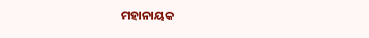ମହାନାୟକ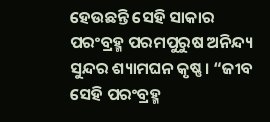ହେଉଛନ୍ତି ସେହି ସାକାର ପରଂବ୍ରହ୍ମ ପରମପୁରୁଷ ଅନିନ୍ଦ୍ୟ ସୁନ୍ଦର ଶ୍ୟାମଘନ କୃଷ୍ଣ। “ଜୀବ ସେହି ପରଂବ୍ରହ୍ମ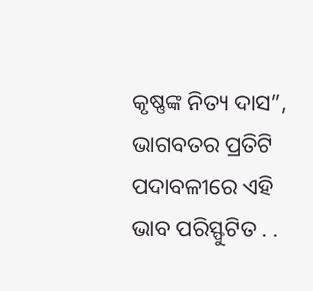କୃଷ୍ଣଙ୍କ ନିତ୍ୟ ଦାସ”, ଭାଗବତର ପ୍ରତିଟି ପଦାବଳୀରେ ଏହି ଭାବ ପରିସ୍ଫୁଟିତ . .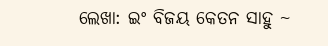ଲେଖା: ଇଂ ବିଜୟ କେତନ ସାହୁ ~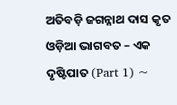ଅତିବଡ଼ି ଜଗନ୍ନାଥ ଦାସ କୃତ ଓଡ଼ିଆ ଭାଗବତ – ଏକ ଦୃଷ୍ଟିପାତ (Part 1) ~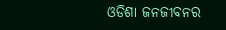ଓଡିଶା ଜନଜୀବନର